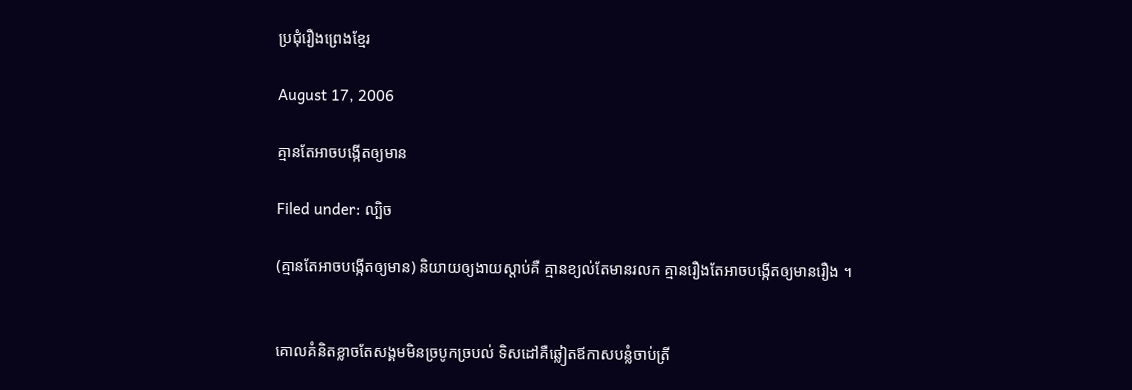ប្រជុំរឿងព្រេងខ្មែរ

August 17, 2006

គ្មានតែអាចបង្កើតឲ្យមាន

Filed under: ល្បិច

(គ្មានតែអាចបង្កើតឲ្យមាន) និយាយឲ្យងាយស្ដាប់គឺ គ្មានខ្យល់តែមានរលក គ្មានរឿងតែអាចបង្កើតឲ្យមានរឿង ។


គោលគំនិតខ្លាចតែសង្គមមិនច្របូកច្របល់ ទិសដៅគឺឆ្លៀតឪកាសបន្លំចាប់ត្រី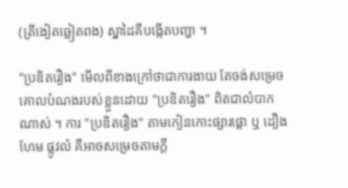(ត្រីងៀតឆ្លៀតពង) ស្នាដៃគឺបង្កើតបញ្ហា ។

"ប្រឌិតរឿង" មើលពីខាងក្រៅថាជាការងាយ តែចង់សម្រេចគោលបំណងរបស់ខ្លួនដោយ "ប្រឌិតរឿង" ពិតជាលំបាកណាស់ ។ ការ "ប្រឌិតរឿង" តាមកៀនកោះផ្សារផ្ដោ ឬ ដឿងហែម ផ្លូវលំ គឺអាចសម្រេចតាមក្ដី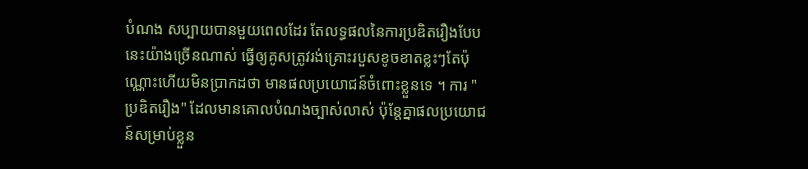បំណង សប្បាយបានមួយពេលដែរ តែលទ្ធផលនៃការប្រឌិតរឿងបែបនេះយ៉ាងច្រើនណាស់ ធ្វើឲ្យគូសត្រូវរង់គ្រោះរបួសខូចខាតខ្លះៗតែប៉ុណ្ណោះហើយមិនប្រាកដថា មានផលប្រយោជន៍ចំពោះខ្លួនទេ ។ ការ "ប្រឌិតរឿង" ដែលមានគោលបំណងច្បាស់លាស់ ប៉ុន្តែគ្នាផលប្រយោជន៍សម្រាប់ខ្លួន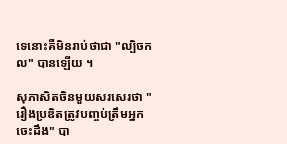ទេនោះគឺមិនរាប់ថាជា "ល្បិចកល" បានឡើយ ។

សុភាសិតចិនមួយសរសេរថា "រឿងប្រឌិតត្រូវបញ្ចប់ត្រឹមអ្នកចេះដឹង" បា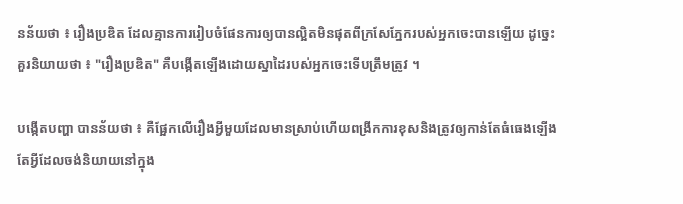នន័យថា ៖ រឿងប្រឌិត ដែលគ្មានការរៀបចំផែនការឲ្យបានល្អិតមិនផុតពីក្រសែភ្នែករបស់អ្នកចេះបានឡើយ ដូច្នេះគួរនិយាយថា ៖ "រឿងប្រឌិត" គឺបង្កើតឡើងដោយស្នាដៃរបស់អ្នកចេះទើបត្រឹមត្រូវ ។

បង្កើតបញ្ហា បានន័យថា ៖ គឺផ្អែកលើរឿងអ្វីមួយដែលមានស្រាប់ហើយពង្រីកការខុសនិងត្រូវឲ្យកាន់តែធំធេងឡើង តែអ្វីដែលចង់និយាយនៅក្នុង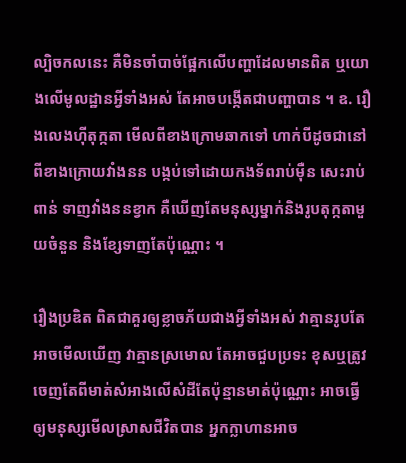ល្បិចកលនេះ គឺមិនចាំបាច់ផ្អែកលើបញ្ហាដែលមានពិត ឬយោងលើមូលដ្ឋានអ្វីទាំងអស់ តែអាចបង្កើតជាបញ្ហាបាន ។ ឧ. រឿងលេងហ៊ីតុក្កតា មើលពីខាងក្រោមឆាកទៅ ហាក់បីដូចជានៅពីខាងក្រោយវាំងនន បង្កប់ទៅដោយកងទ័ពរាប់ម៉ឺន សេះរាប់ពាន់ ទាញវាំងននខ្វាក គឺឃើញតែមនុស្សម្នាក់និងរូបតុក្កតាមួយចំនួន និងខ្សែទាញតែប៉ុណ្ណោះ ។

រឿងប្រឌិត ពិតជាគួរឲ្យខ្លាចភ័យជាងអ្វីទាំងអស់ វាគ្មានរូបតែអាចមើលឃើញ វាគ្មានស្រមោល តែអាចជួបប្រទះ ខុសឬត្រូវចេញតែពីមាត់សំអាងលើសំដីតែប៉ុន្មានមាត់ប៉ុណ្ណោះ អាចធ្វើឲ្យមនុស្សមើលស្រាសជីវិតបាន អ្នកក្លាហានអាច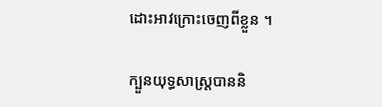ដោះអាវក្រោះចេញពីខ្លួន ។

ក្បួនយុទ្ធសាស្ត្របាននិ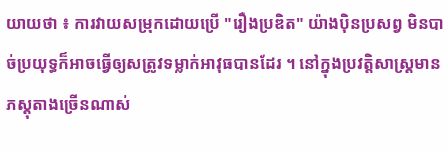យាយថា ៖ ការវាយសម្រុកដោយប្រើ "រឿងប្រឌិត" យ៉ាងប៉ិនប្រសព្វ មិនបាច់ប្រយុទ្ធក៏អាចធ្វើឲ្យសត្រូវទម្លាក់អាវុធបានដែរ ។ នៅក្នុងប្រវត្តិសាស្ត្រមានភស្ដុតាងច្រើនណាស់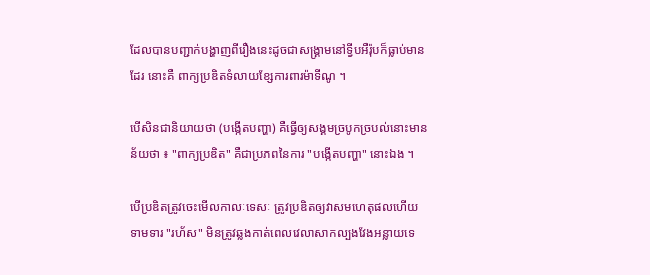ដែលបានបញ្ជាក់បង្ហាញពីរឿងនេះដូចជាសង្គ្រាមនៅទ្វីបអឺរ៉ុបក៏ធ្លាប់មានដែរ នោះគឺ ពាក្យប្រឌិតទំលាយខ្សែការពារម៉ាទីណូ ។

បើសិនជានិយាយថា (បង្កើតបញ្ហា) គឺធ្វើឲ្យសង្គមច្របូកច្របល់នោះមានន័យថា ៖ "ពាក្យប្រឌិត" គឺជាប្រភពនៃការ "បង្កើតបញ្ហា" នោះឯង ។

បើប្រឌិតត្រូវចេះមើលកាលៈទេសៈ ត្រូវប្រឌិតឲ្យវាសមហេតុផលហើយទាមទារ "រហ័ស" មិនត្រូវឆ្លងកាត់ពេលវេលាសាកល្បងវែងអន្លាយទេ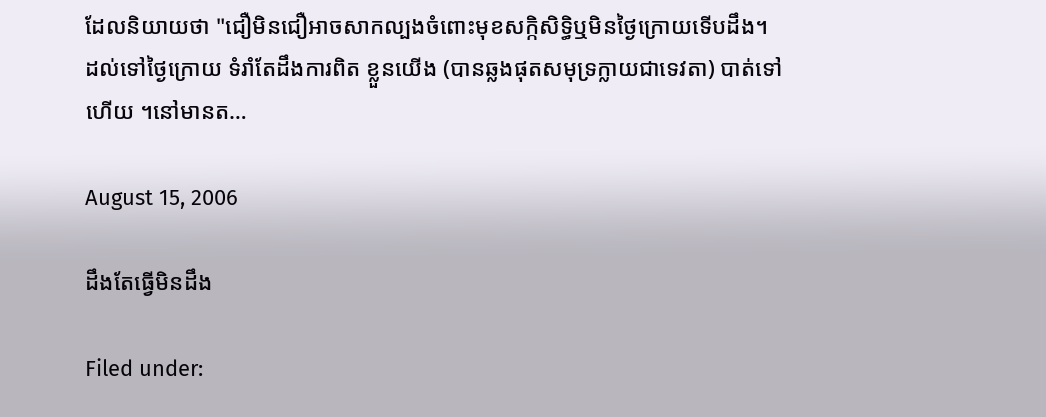ដែលនិយាយថា "ជឿមិនជឿអាចសាកល្បងចំពោះមុខសក្កិសិទ្ធិឬមិនថ្ងៃក្រោយទើបដឹង។ ដល់ទៅថ្ងៃក្រោយ ទំរាំតែដឹងការពិត ខ្លួនយើង (បានឆ្លងផុតសមុទ្រក្លាយជាទេវតា) បាត់ទៅហើយ ។នៅមានត…

August 15, 2006

ដឹងតែធ្វើមិនដឹង

Filed under: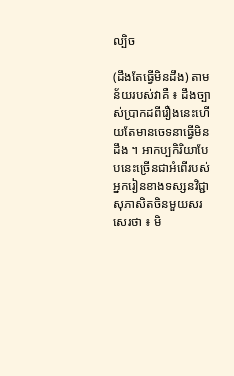ល្បិច

(ដឹងតែធ្វើមិនដឹង) តាមន័យរបស់វាគឺ ៖ ដឹងច្បាស់ប្រាកដពីរឿងនេះហើយតែមានចេទនាធ្វើមិនដឹង ។ អាកប្បកិរិយាបែបនេះច្រើនជាអំពើរបស់អ្នករៀនខាងទស្សនវិជ្ជា សុភាសិតចិនមួយសរសេរថា ៖ មិ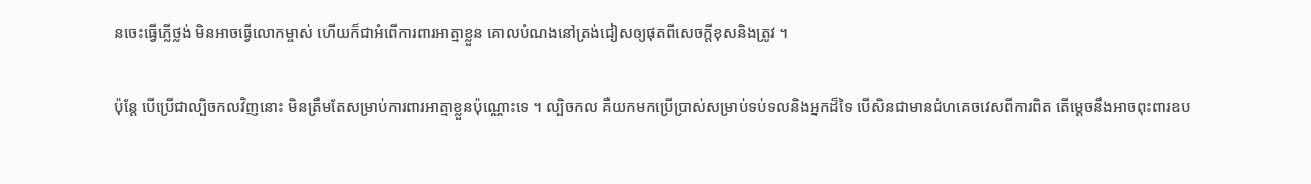នចេះធ្វើភ្លើថ្លង់ មិនអាចធ្វើលោកម្ចាស់ ហើយក៏ជាអំពើការពារអាត្មាខ្លួន គោលបំណងនៅត្រង់ជៀសឲ្យផុតពីសេចក្ដីខុសនិងត្រូវ ។

ប៉ុន្តែ បើប្រើជាល្បិចកលវិញនោះ មិនត្រឹមតែសម្រាប់ការពារអាត្មាខ្លួនប៉ុណ្ណោះទេ ។ ល្បិចកល គឺយកមកប្រើប្រាស់សម្រាប់ទប់ទលនិងអ្នកដ៏ទៃ បើសិនជាមានជំហគេចវេសពីការពិត តើម្ដេចនឹងអាចពុះពារឧប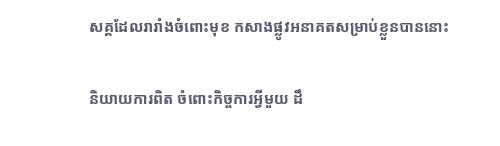សគ្គដែលរារាំងចំពោះមុខ កសាងផ្លូវអនាគតសម្រាប់ខ្លួនបាននោះ

និយាយការពិត ចំពោះកិច្ចការអ្វីមួយ ដឹ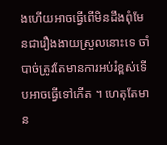ងហើយអាចធ្វើពើមិនដឹងពុំមែនជារឿងងាយស្រួលនោះទេ ចាំបាច់ត្រូវតែមានការអប់រំខ្ពស់ទើបអាចធ្វើទៅកើត ។ ហេតុតែមាន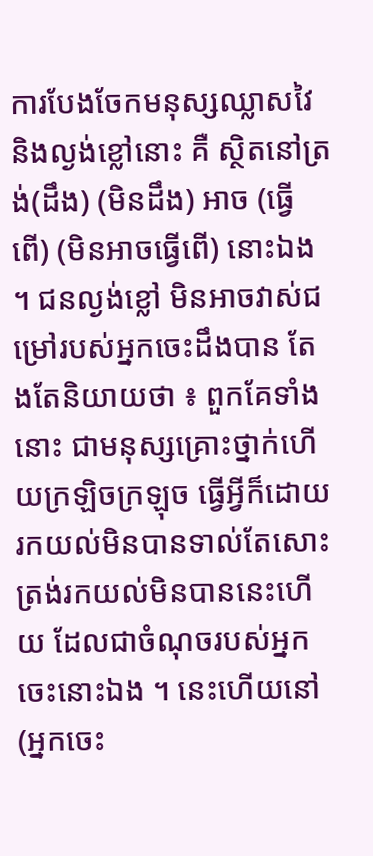ការបែងចែកមនុស្សឈ្លាសវៃនិងល្ងង់ខ្លៅនោះ គឺ ស្ថិតនៅត្រង់(ដឹង) (មិនដឹង) អាច (ធ្វើពើ) (មិនអាចធ្វើពើ) នោះឯង ។ ជនល្ងង់ខ្លៅ មិនអាចវាស់ជម្រៅរបស់អ្នកចេះដឹងបាន តែងតែនិយាយថា ៖ ពួកគែទាំងនោះ ជាមនុស្សគ្រោះថ្នាក់ហើយក្រឡិចក្រឡុច ធ្វើអ្វីក៏ដោយ រកយល់មិនបានទាល់តែសោះ ត្រង់រកយល់មិនបាននេះហើយ ដែលជាចំណុចរបស់អ្នកចេះនោះឯង ។ នេះហើយនៅ (អ្នកចេះ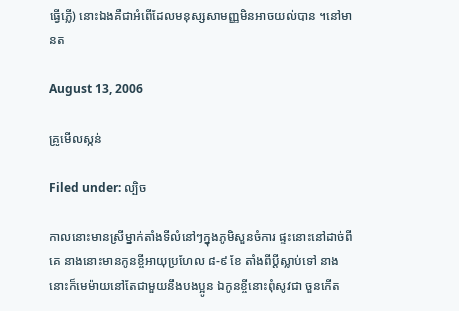ធ្វើភ្លើ) នោះឯងគឺជាអំពើដែលមនុស្សសាមញ្ញមិនអាចយល់បាន ។នៅមានត

August 13, 2006

គ្រូមើលស្កន់

Filed under: ល្បិច

កាលនោះមានស្រីម្នាក់តាំងទីលំនៅៗក្នុងភូមិសួនចំការ ផ្ទះនោះនៅដាច់ពីគេ នាងនោះមានកូនខ្ចីអាយុប្រហែល ៨-៩ ខែ តាំងពីប្ដីស្លាប់ទៅ នាងនោះក៏មេម៉ាយនៅតែជាមួយនឹងបងប្អូន ឯកូនខ្ចីនោះពុំសូវជា ចួនកើត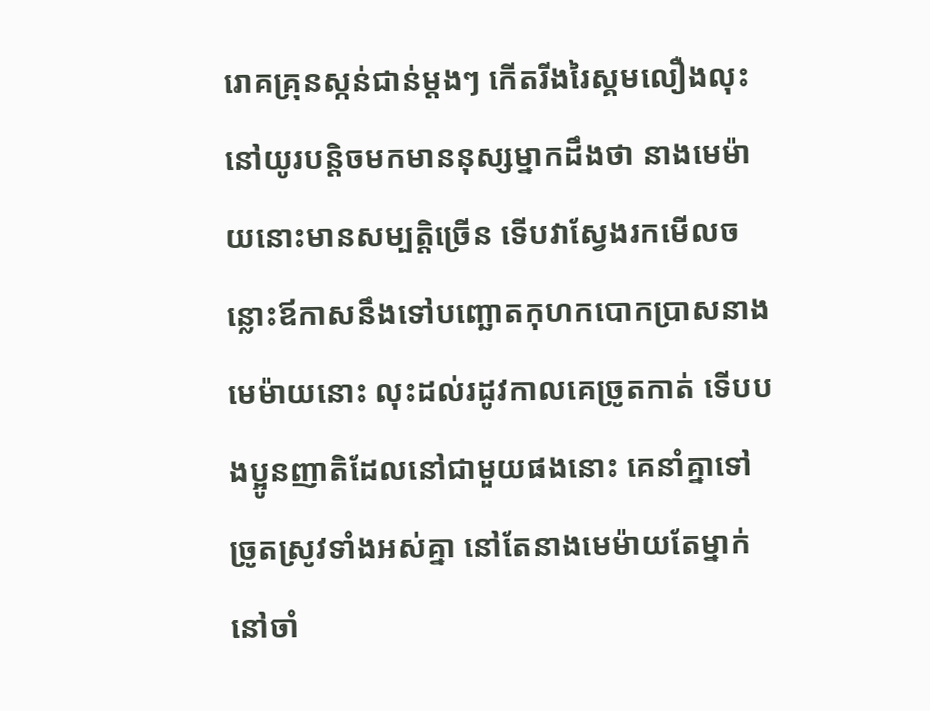រោគគ្រុនស្កន់ជាន់ម្ដងៗ កើតរីងរៃស្គមលឿងលុះនៅយូរបន្តិចមកមាននុស្សម្នាកដឹងថា នាងមេម៉ាយនោះមានសម្បត្តិច្រើន ទើបវាស្វែងរកមើលចន្លោះឪកាសនឹងទៅបញ្ឆោតកុហកបោកប្រាសនាងមេម៉ាយនោះ លុះដល់រដូវកាលគេច្រូតកាត់ ទើបបងប្អូនញាតិដែលនៅជាមួយផងនោះ គេនាំគ្នាទៅច្រូតស្រូវទាំងអស់គ្នា នៅតែនាងមេម៉ាយតែម្នាក់នៅចាំ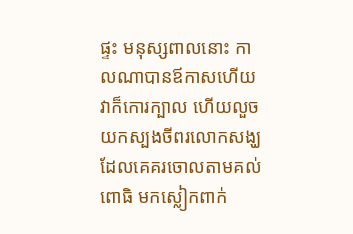ផ្ទះ មនុស្សពាលនោះ កាលណាបានឪកាសហើយវាក៏កោរក្បាល ហើយលួចយកស្បងចីពរលោកសង្ឃដែលគេគរចោលតាមគល់ពោធិ មកស្លៀកពាក់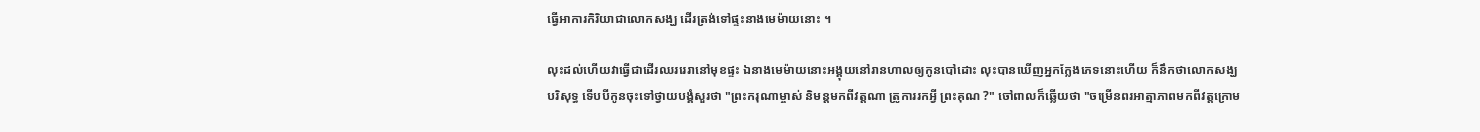ធ្វើអាការកិរិយាជាលោកសង្ឃ ដើរត្រង់ទៅផ្ទះនាងមេម៉ាយនោះ ។

លុះដល់ហើយវាធ្វើជាដើរឈររេរានៅមុខផ្ទះ ឯនាងមេម៉ាយនោះអង្គុយនៅរានហាលឲ្យកូនបៅដោះ លុះបានឃើញអ្នកក្លែងភេទនោះហើយ ក៏នឹកថាលោកសង្ឃបរិសុទ្ធ ទើបបីកូនចុះទៅថ្វាយបង្គំសួរថា "ព្រះករុណាម្ចាស់ និមន្តមកពីវត្តណា ត្រូការរកអ្វី ព្រះគុណ ?" ចៅពាលក៏ឆ្លើយថា "ចម្រើនពរអាត្មាភាពមកពីវត្តក្រោម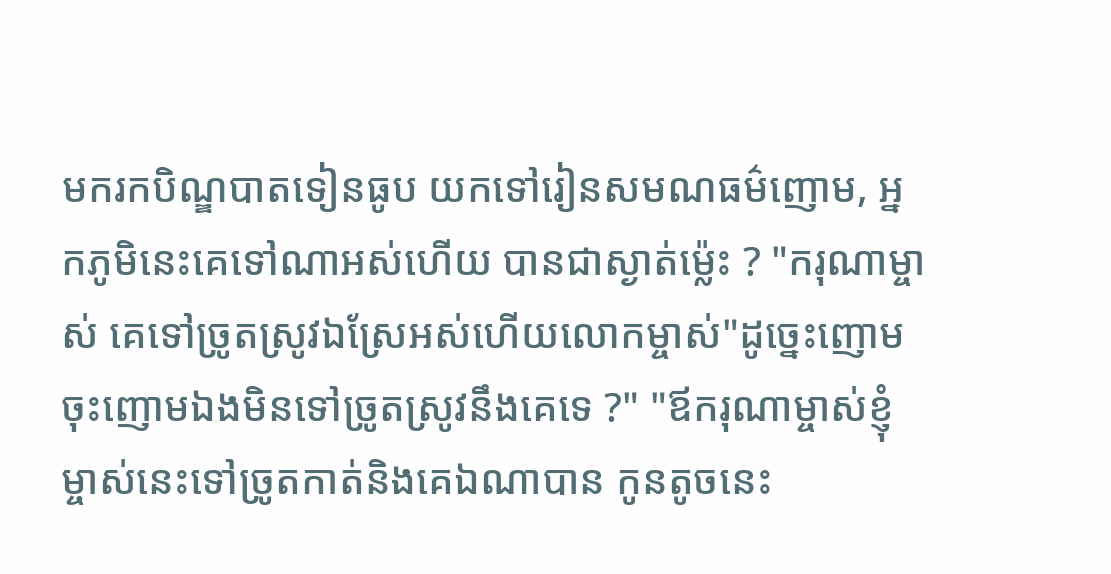មករកបិណ្ឌបាតទៀនធូប យកទៅរៀនសមណធម៌ញោម, អ្នកភូមិនេះគេទៅណាអស់ហើយ បានជាស្ងាត់ម្ល៉េះ ? "ករុណាម្ចាស់ គេទៅច្រូតស្រូវឯស្រែអស់ហើយលោកម្ចាស់"ដូច្នេះញោម ចុះញោមឯងមិនទៅច្រូតស្រូវនឹងគេទេ ?" "ឪករុណាម្ចាស់ខ្ញុំម្ចាស់នេះទៅច្រូតកាត់និងគេឯណាបាន កូនតូចនេះ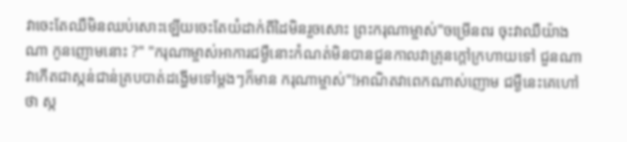វាចេះតែឈឺមិនឈប់សោះឡើយចេះតែយំដាក់ពីដៃមិនរួចសោះ ព្រះករុណាម្ចាស់"ចម្រើនពរ ចុះវាឈឺយ៉ាងណា កូនញោមនោះ ?" "ករុណាម្ចាស់អាការជម្ងឺនោះកំណត់មិនបានជួនកាលវាគ្រុនក្ដៅក្រហាយទៅ ជួនណាវាកើតជាស្កន់ជាន់គ្របបាត់ដង្ហើមទៅម្ដងៗក៏មាន ករុណាម្ចាស់"!អាណិតវាពេកណាស់ញោម ជម្ងឺនេះគេហៅថា ស្ក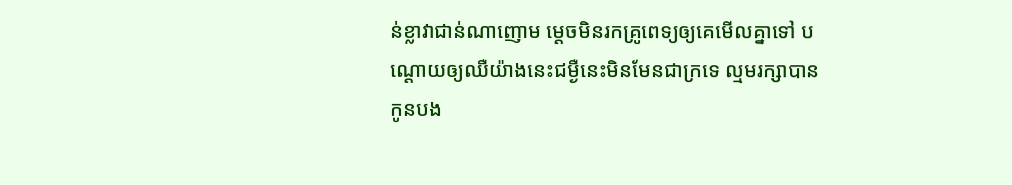ន់ខ្លាវាជាន់ណាញោម ម្ដេចមិនរកគ្រូពេទ្យឲ្យគេមើលគ្នាទៅ បណ្ដោយឲ្យឈឺយ៉ាងនេះជម្ងឺនេះមិនមែនជាក្រទេ ល្មមរក្សាបាន កូនបង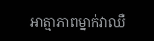អាត្មាភាពម្នាក់វាឈឺ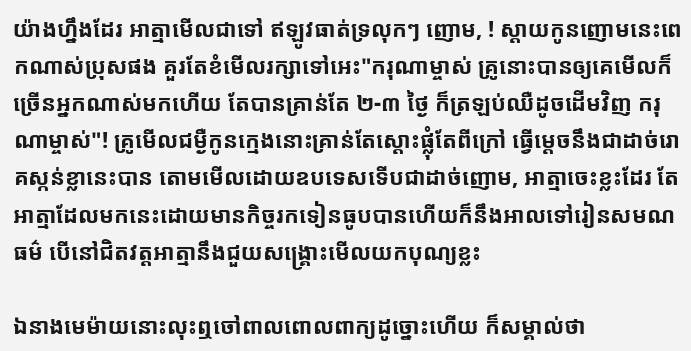យ៉ាងហ្នឹងដែរ អាត្មាមើលជាទៅ ឥឡូវធាត់ទ្រលុកៗ ញោម, ! ស្ដាយកូនញោមនេះពេកណាស់ប្រុសផង គួរតែខំមើលរក្សាទៅអេះ"ករុណាម្ចាស់ គ្រូនោះបានឲ្យគេមើលក៏ច្រើនអ្នកណាស់មកហើយ តែបានគ្រាន់តែ ២-៣ ថ្ងៃ ក៏ត្រឡប់ឈឺដូចដើមវិញ ករុណាម្ចាស់"! គ្រូមើលជម្ងឺកូនក្មេងនោះគ្រាន់តែស្ដោះផ្លុំតែពីក្រៅ ធ្វើម្ដេចនឹងជាដាច់រោគស្កន់ខ្លានេះបាន តោមមើលដោយឧបទេសទើបជាដាច់ញោម, អាត្មាចេះខ្លះដែរ តែអាត្មាដែលមកនេះដោយមានកិច្ចរកទៀនធូបបានហើយក៏នឹងអាលទៅរៀនសមណធម៌ បើនៅជិតវត្តអាត្មានឹងជួយសង្គ្រោះមើលយកបុណ្យខ្លះ

ឯនាងមេម៉ាយនោះលុះឮចៅពាលពោលពាក្យដូច្នោះហើយ ក៏សម្គាល់ថា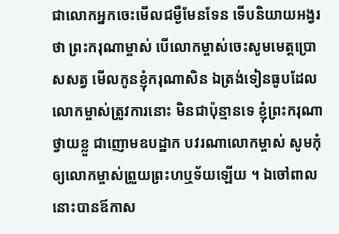ជាលោកអ្នកចេះមើលជម្ងឺមែនទែន ទើបនិយាយអង្វរថា ព្រះករុណាម្ចាស់ បើលោកម្ចាស់ចេះសូមមេត្តប្រោសសត្វ មើលកូនខ្ញុំករុណាសិន ឯត្រង់ទៀនធូបដែលលោកម្ចាស់ត្រូវការនោះ មិនជាប៉ុន្មានទេ ខ្ញុំព្រះករុណាថ្វាយខ្លួ ជាញោមឧបដ្ឋាក បវរណាលោកម្ចាស់ សូមកុំឲ្យលោកម្ចាស់ព្រួយព្រះហឬទ័យឡើយ ។ ឯចៅពាលនោះបានឪកាស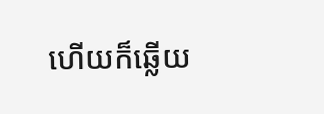ហើយក៏ឆ្លើយ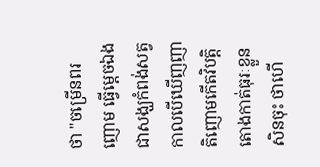ថា "ចម្រើនពរ ញោម ធ្វើម្ដេចឯងជាសង្ឃកំពង់សត្វកាលបើឃើញញាតិញោមកើតវិបត្តិ តោងកាត់ធុរៈខ្លួនសិនចុះ ថាហើ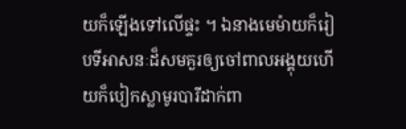យក៏ឡើងទៅលើផ្ទះ ។ ឯនាងមេម៉ាយក៏រៀបទីអាសនៈដ៏សមគួរឲ្យចៅពាលអង្គុយហើយក៏បៀកស្លាមូរបារីដាក់ពា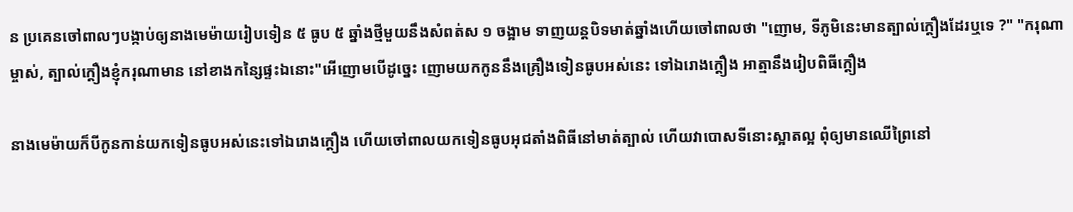ន ប្រគេនចៅពាលៗបង្កាប់ឲ្យនាងមេម៉ាយរៀបទៀន ៥ ធូប ៥ ឆ្នាំងថ្មីមួយនឹងសំពត់ស ១ ចង្អាម ទាញយន្ដបិទមាត់ឆ្នាំងហើយចៅពាលថា "ញោម, ទីភូមិនេះមានត្បាល់ក្ដឿងដែរឬទេ ?" "ករុណាម្ចាស់, ត្បាល់ក្ដឿងខ្ញុំករុណាមាន នៅខាងកន្សៃផ្ទះឯនោះ"អើញោមបើដូច្នេះ ញោមយកកូននឹងគ្រឿងទៀនធូបអស់នេះ ទៅឯរោងក្ដឿង អាត្មានឹងរៀបពិធីក្ដឿង

នាងមេម៉ាយក៏បីកូនកាន់យកទៀនធូបអស់នេះទៅឯរោងក្ដឿង ហើយចៅពាលយកទៀនធូបអុជតាំងពិធីនៅមាត់ត្បាល់ ហើយវាបោសទីនោះស្អាតល្អ ពុំឲ្យមានឈើព្រៃនៅ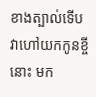ខាងត្បាល់ទើបវាហៅយកកូនខ្ចីនោះ មក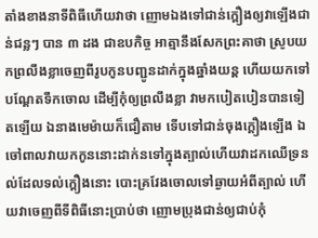តាំងខាងនាទីពិធីហើយវាថា ញោមឯងទៅជាន់ក្ដឿងឲ្យវាឡើងជាន់ជន្លៗ បាន ៣ ដង ជាឧបកិច្ច អាត្មានឹងសែកព្រះគាថា ស្រូបយកព្រលឹងខ្លាចេញពីរូបកូនបញ្ជូនដាក់ក្នុងឆ្នាំងយន្ដ ហើយយកទៅបណ្ដែតទឹកចោល ដើម្បីកុំឲ្យព្រលឹងខ្លា វាមកបៀតបៀនបានទៀតឡើយ ឯនាងមេម៉ាយក៏ជឿតាម ទើបទៅជាន់ចុងក្ដឿងឡើង ឯចៅពាលវាយកកូននោះដាក់នទៅក្នុងត្បាល់ហើយវាដកឈើទ្រនល់ដែលទល់ក្ដឿងនោះ បោះគ្រវែងចោលទៅឆ្ងាយអំពីត្បាល់ ហើយវាចេញពីទីពិធីនោះប្រាប់ថា ញោមប្រុងជាន់ឲ្យជាប់កុំ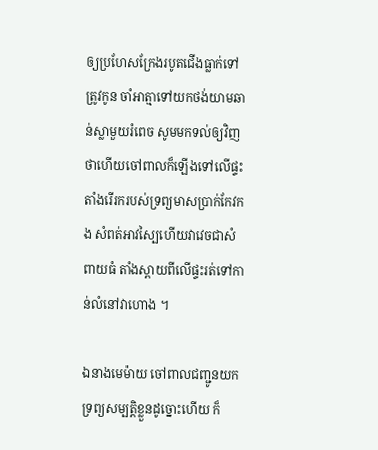ឲ្យប្រហែសក្រែងរបូតជើងធ្លាក់ទៅត្រូវកូន ចាំអាត្មាទៅយកថង់យាមឆាន់ស្លាមួយរំពេច សូមមកទល់ឲ្យវិញ ថាហើយចៅពាលក៏ឡើងទៅលើផ្ទះ តាំងរើរករបស់ទ្រព្យមាសប្រាក់កែវកង សំពត់អាវស្បៃហើយវាវេចជាសំពាយធំ តាំងស្ពាយពីលើផ្ទះរត់ទៅកាន់លំនៅវាហោង ។

ឯនាងមេម៉ាយ ចៅពាលជញ្ជូនយកទ្រព្យសម្បត្តិខ្លួនដូច្នោះហើយ ក៏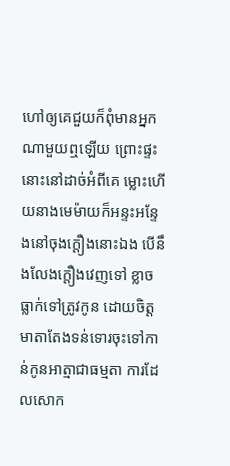ហៅឲ្យគេជួយក៏ពុំមានអ្នកណាមួយឮឡើយ ព្រោះផ្ទះនោះនៅដាច់អំពីគេ ម្លោះហើយនាងមេម៉ាយក៏អន្ទះអន្ទែងនៅចុងក្ដឿងនោះឯង បើនឹងលែងក្ដឿងវេញទៅ ខ្លាចធ្លាក់ទៅត្រូវកូន ដោយចិត្តមាតាតែងទន់ទោរចុះទៅកាន់កូនអាត្មាជាធម្មតា ការដែលសោក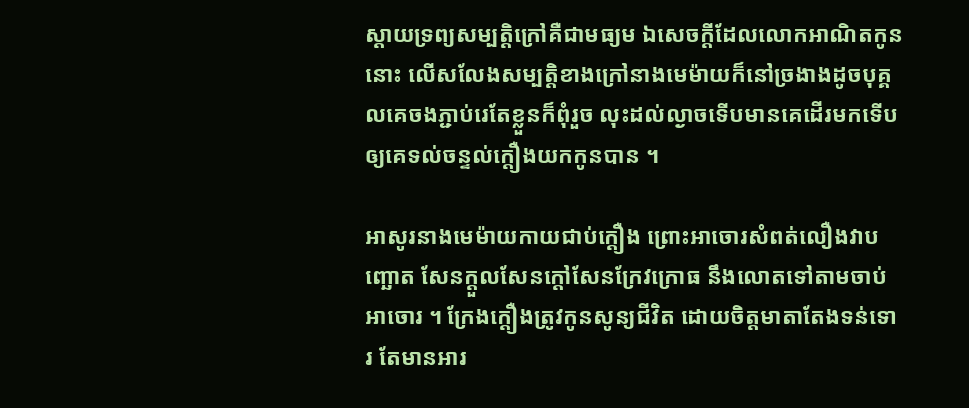ស្ដាយទ្រព្យសម្បត្តិក្រៅគឺជាមធ្យម ឯសេចក្ដីដែលលោកអាណិតកូននោះ លើសលែងសម្បត្តិខាងក្រៅនាងមេម៉ាយក៏នៅច្រងាងដូចបុគ្គលគេចងភ្ជាប់រេតែខ្លួនក៏ពុំរួច លុះដល់ល្ងាចទើបមានគេដើរមកទើបឲ្យគេទល់ចន្ទល់ក្ដឿងយកកូនបាន ។

អាសូរនាងមេម៉ាយកាយជាប់ក្ដឿង ព្រោះអាចោរសំពត់លឿងវាបញ្ឆោត សែនក្ដួលសែនក្ដៅសែនក្រែវក្រោធ នឹងលោតទៅតាមចាប់អាចោរ ។ ក្រែងក្ដឿងត្រូវកូនសូន្យជីវិត ដោយចិត្តមាតាតែងទន់ទោរ តែមានអារ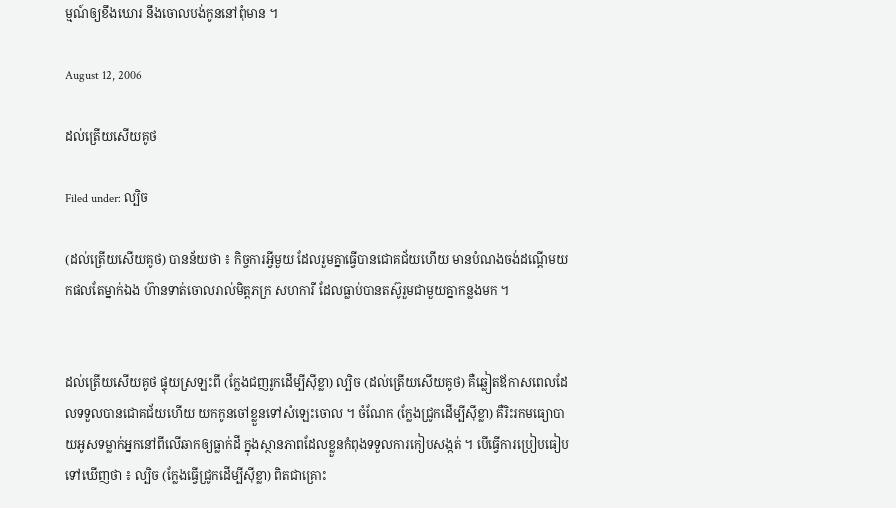ម្មណ៍ឲ្យខឹងឃោរ នឹងចោលបង់កូននៅពុំមាន ។

August 12, 2006

ដល់ត្រើយសើយគូថ

Filed under: ល្បិច

(ដល់ត្រើយសើយគូថ) បានន័យថា ៖ កិច្ចការអ្វីមួយ ដែលរួមគ្នាធ្វើបានជោគជ័យហើយ មានបំណងចង់ដណ្ដើមយកផលតែម្នាក់ឯង ហ៊ានទាត់ចោលរាល់មិត្តភក្រ សហការី ដែលធ្លាប់បានតស៊ូរួមជាមួយគ្នាកន្លងមក ។


ដល់ត្រើយសើយគូថ ផ្ទុយស្រឡះពី (ក្លែងជញរូកដើម្បីស៊ីខ្លា) ល្បិច (ដល់ត្រើយសើយគូថ) គឺឆ្លៀតឪកាសពេលដែលទទួលបានជោគជ័យហើយ យកកូនចៅខ្លួនទៅសំឡេះចោល ។ ចំណែក (ក្លែងជ្រូកដើម្បីស៊ីខ្លា) គឺរិះរកមធ្យោបាយអូសទម្លាក់អ្នកនៅពីលើឆាកឲ្យធ្លាក់ដី ក្នុងស្ថានភាពដែលខ្លួនកំពុងទទួលការកៀបសង្កត់ ។ បើធ្វើការប្រៀបធៀបទៅឃើញថា ៖ ល្បិច (ក្លែងធ្វើជ្រូកដើម្បីស៊ីខ្លា) ពិតជាគ្រោះ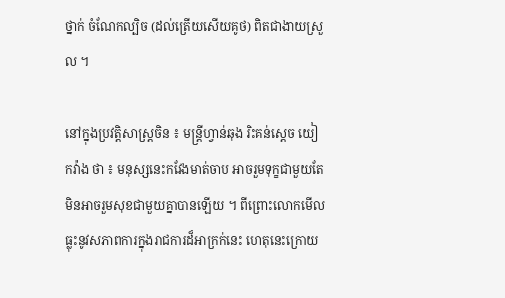ថ្នាក់ ចំណែកល្បិច (ដល់ត្រើយសើយគូថ) ពិតជាងាយស្រួល ។

នៅក្នុងប្រវត្តិសាស្ត្រចិន ៖ មន្ត្រីហ្វាន់ឆុង រិះគន់ស្ដេច យៀកវ៉ាង ថា ៖ មនុស្សនេះកវែងមាត់ចាប អាចរួមទុក្ខជាមួយតែមិនអាចរួមសុខជាមួយគ្នាបានឡើយ ។ ពីព្រោះលោកមើលធ្លុះនូវសភាពការក្នុងរាជការដ៏អាក្រក់នេះ ហេតុនេះក្រោយ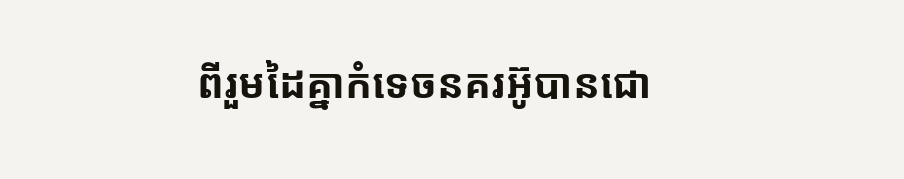ពីរួមដៃគ្នាកំទេចនគរអ៊ូបានជោ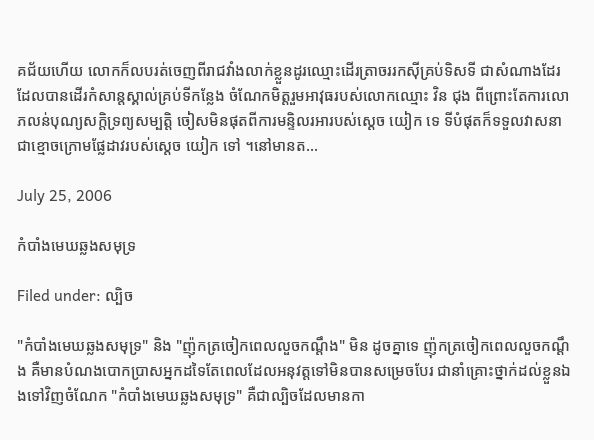គជ័យហើយ លោកក៏លបរត់ចេញពីរាជវាំងលាក់ខ្លួនដូរឈ្មោះដើរត្រាចររកស៊ីគ្រប់ទិសទី ជាសំណាងដែរ ដែលបានដើរកំសាន្តស្គាល់គ្រប់ទីកន្លែង ចំណែកមិត្តរួមអាវុធរបស់លោកឈ្មោះ វិន ជុង ពីព្រោះតែការលោភលន់បុណ្យសក្តិទ្រព្យសម្បត្តិ ចៀសមិនផុតពីការមន្ទិលរអារបស់ស្ដេច យៀក ទេ ទីបំផុតក៏ទទួលវាសនាជាខ្មោចក្រោមផ្លែដាវរបស់ស្ដេច យៀក ទៅ ។នៅមានត…

July 25, 2006

កំបាំងមេឃឆ្លងសមុទ្រ

Filed under: ល្បិច

"កំបាំងមេឃឆ្លងសមុទ្រ" និង "ញ៉ុកត្រចៀកពេលលួចកណ្ដឹង" មិន ដូចគ្នាទេ ញ៉ុកត្រចៀកពេលលួចកណ្ដឹង គឺមានបំណងបោកប្រាសអ្នកដទៃតែពេលដែលអនុវត្តទៅមិនបានសម្រេចបែរ ជានាំគ្រោះថ្នាក់ដល់ខ្លួនឯងទៅវិញចំណែក "កំបាំងមេឃឆ្លងសមុទ្រ" គឺជាល្បិចដែលមានកា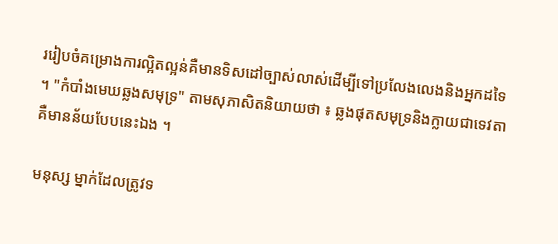ររៀបចំគម្រោងការល្អិតល្អន់គឺមានទិសដៅច្បាស់លាស់ដើម្បីទៅប្រលែងលេងនិងអ្នកដទៃ ។ "កំបាំងមេឃឆ្លងសមុទ្រ" តាមសុភាសិតនិយាយថា ៖ ឆ្លងផុតសមុទ្រនិងក្លាយជាទេវតាគឺមានន័យបែបនេះឯង ។

មនុស្ស ម្នាក់ដែលត្រូវទ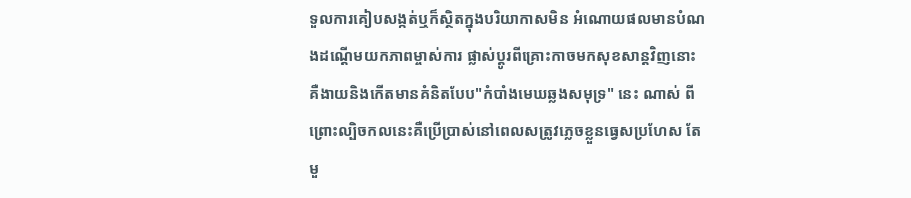ទួលការគៀបសង្កត់ឬក៏ស្ថិតក្នុងបរិយាកាសមិន អំណោយផលមានបំណងដណ្ដើមយកភាពម្ចាស់ការ ផ្លាស់ប្ដូរពីគ្រោះកាចមកសុខសាន្តវិញនោះ គឺងាយនិងកើតមានគំនិតបែប"កំបាំងមេឃឆ្លងសមុទ្រ" នេះ ណាស់ ពីព្រោះល្បិចកលនេះគឺប្រើប្រាស់នៅពេលសត្រូវភ្លេចខ្លួនធ្វេសប្រហែស តែមួ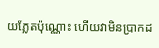យភ្លែតប៉ុណ្ណោះ ហើយវាមិនប្រាកដ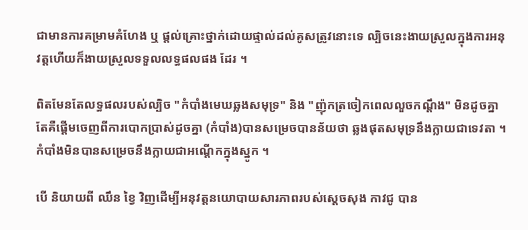ជាមានការគម្រាមគំហែង ឬ ផ្ដល់គ្រោះថ្នាក់ដោយផ្ទាល់ដល់គូសត្រូវនោះទេ ល្បិចនេះងាយស្រួលក្នុងការអនុវត្តហើយក៏ងាយស្រួលទទួលលទ្ធផលផង ដែរ ។

ពិតមែនតែលទ្ធផលរបស់ល្បិច "កំបាំងមេឃឆ្លងសមុទ្រ" និង "ញ៉ុកត្រចៀកពេលលួចកណ្ដឹង" មិនដូចគ្នាតែគឺផ្ដើមចេញពីការបោកប្រាស់ដូចគ្នា (កំបាំង)បានសម្រេចបានន័យថា ឆ្លងផុតសមុទ្រនឹងក្លាយជាទេវតា ។ កំបាំងមិនបានសម្រេចនឹងក្លាយជាអណ្ដើកក្នុងស្នូក ។

បើ និយាយពី ឈឹន ខ្វៃ វិញដើម្បីអនុវត្តនយោបាយសារភាពរបស់ស្ដេចសុង កាវជូ បាន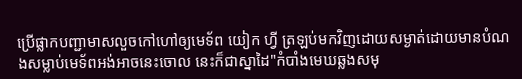ប្រើផ្លាកបញ្ជាមាសលួចកៅហៅឲ្យមេទ័ព យៀក ហ្វី ត្រឡប់មកវិញដោយសម្ងាត់ដោយមានបំណងសម្លាប់មេទ័ពអង់អាចនេះចោល នេះក៏ជាស្នាដៃ"កំបាំងមេឃឆ្លងសមុ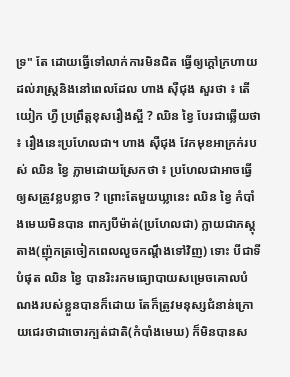ទ្រ" តែ ដោយធ្វើទៅលាក់ការមិនជិត ធ្វើឲ្យក្ដៅក្រហាយដល់រាស្ត្រនិងនៅពេលដែល ហាង ស៊ឺជុង សួរថា ៖ តើ យៀក ហ្វឺ ប្រព្រឹត្តខុសរឿងស្អី ? ឈិន ខ្វៃ បែរជាឆ្លើយថា ៖ រឿងនេះប្រហែលជា។ ហាង ស៊ឺជុង វែកមុខអាក្រក់របស់ ឈិន ខ្វៃ ភ្លាមដោយស្រែកថា ៖ ប្រហែលជាអាចធ្វើឲ្យសត្រូវខ្លបខ្លាច ? ព្រោះតែមួយឃ្លានេះ ឈិន ខ្វៃ កំបាំងមេឃមិនបាន ពាក្យបីម៉ាត់(ប្រហែលជា) ក្លាយជាភស្តុតាង(ញ៉ុកត្រចៀកពេលលួចកណ្ដឹងទៅវិញ) ទោះ បីជាទីបំផុត ឈិន ខ្វៃ បានរិះរកមធ្យោបាយសម្រេចគោលបំណងរបស់ខ្លួនបានក៏ដោយ តែក៏ត្រូវមនុស្សជំនាន់ក្រោយជេរថាជាចោរក្បត់ជាតិ(កំបាំងមេឃ) ក៏មិនបានស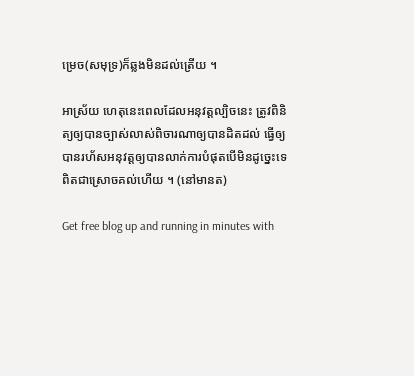ម្រេច(សមុទ្រ)ក៏ឆ្លងមិនដល់ត្រើយ ។

អាស្រ័យ ហេតុនេះពេលដែលអនុវត្តល្បិចនេះ ត្រូវពិនិត្យឲ្យបានច្បាស់លាស់ពិចារណាឲ្យបានដិតដល់ ធ្វើឲ្យបានរហ័សអនុវត្តឲ្យបានលាក់ការបំផុតបើមិនដូច្នេះទេ ពិតជាស្រោចគល់ហើយ ។ (នៅមានត)

Get free blog up and running in minutes with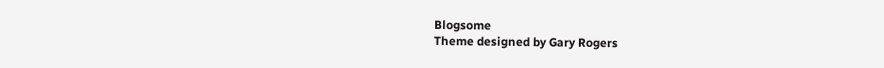Blogsome
Theme designed by Gary Rogers